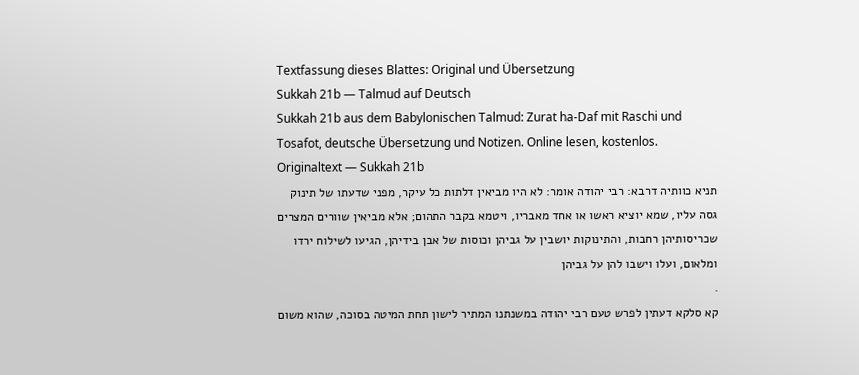Textfassung dieses Blattes: Original und Übersetzung
Sukkah 21b — Talmud auf Deutsch
Sukkah 21b aus dem Babylonischen Talmud: Zurat ha-Daf mit Raschi und Tosafot, deutsche Übersetzung und Notizen. Online lesen, kostenlos.
Originaltext — Sukkah 21b
תניא כוותיה דרבא: רבי יהודה אומר: לא היו מביאין דלתות כל עיקר, מפני שדעתו של תינוק גסה עליו, שמא יוציא ראשו או אחד מאבריו, ויטמא בקבר התהום; אלא מביאין שוורים המצרים שכריסותיהן רחבות, והתינוקות יושבין על גביהן וכוסות של אבן בידיהן, הגיעו לשילוח ירדו ומלאום, ועלו וישבו להן על גביהן
.
קא סלקא דעתין לפרש טעם רבי יהודה במשנתנו המתיר לישון תחת המיטה בסוכה, שהוא משום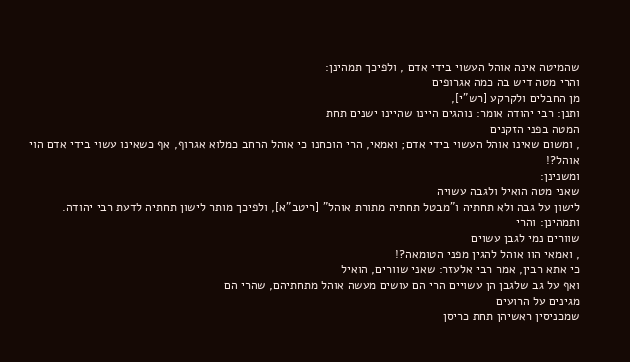שהמיטה אינה אוהל העשוי בידי אדם , ולפיכך תמהינן:
והרי מטה דיש בה כמה אגרופים
מן החבלים ולקרקע [רש"י],
ותנן: רבי יהודה אומר: נוהגים היינו שהיינו ישנים תחת
המטה בפני הזקנים
, ומשום שאינו אוהל העשוי בידי אדם; ואמאי, הרי הוכחנו כי אוהל הרחב כמלוא אגרוף, אף כשאינו עשוי בידי אדם הוי אוהל?!
ומשנינן:
שאני מטה הואיל ולגבה עשויה
לישון על גבה ולא תחתיה ו"מבטל תחתיה מתורת אוהל" [ריטב"א], ולפיכך מותר לישון תחתיה לדעת רבי יהודה.
ותמהינן: והרי
שוורים נמי לגבן עשוים
, ואמאי הוו אוהל להגין מפני הטומאה?!
כי אתא רבין, אמר רבי אלעזר: שאני שוורים, הואיל
ואף על גב שלגבן הן עשויים הרי הם עושים מעשה אוהל מתחתיהם, שהרי הם
מגינים על הרועים
שמכניסין ראשיהן תחת כריסן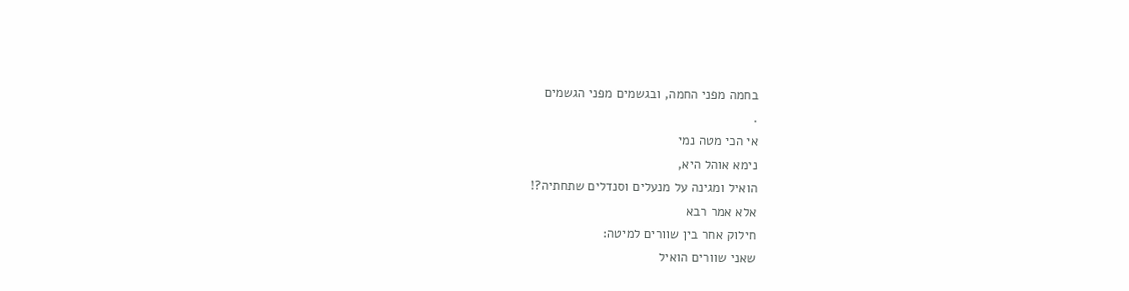בחמה מפני החמה, ובגשמים מפני הגשמים
.
אי הכי מטה נמי
נימא אוהל היא,
הואיל ומגינה על מנעלים וסנדלים שתחתיה?!
אלא אמר רבא
חילוק אחר בין שוורים למיטה:
שאני שוורים הואיל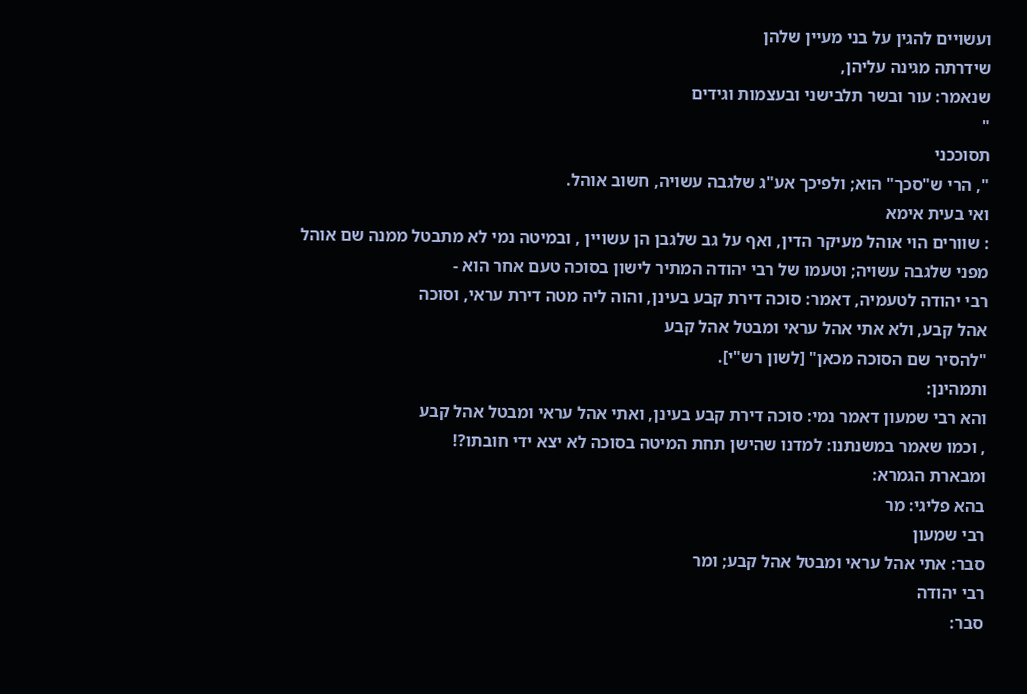ועשויים להגין על בני מעיין שלהן
שידרתה מגינה עליהן,
שנאמר: עור ובשר תלבישני ובעצמות וגידים
"
תסוככני
", הרי ש"סכך" הוא; ולפיכך אע"ג שלגבה עשויה, חשוב אוהל.
ואי בעית אימא
: שוורים הוי אוהל מעיקר הדין, ואף על גב שלגבן הן עשויין , ובמיטה נמי לא מתבטל ממנה שם אוהל מפני שלגבה עשויה; וטעמו של רבי יהודה המתיר לישון בסוכה טעם אחר הוא -
רבי יהודה לטעמיה, דאמר: סוכה דירת קבע בעינן, והוה ליה מטה דירת עראי, וסוכה
אהל קבע, ולא אתי אהל עראי ומבטל אהל קבע
"להסיר שם הסוכה מכאן" [לשון רש"י].
ותמהינן:
והא רבי שמעון דאמר נמי: סוכה דירת קבע בעינן, ואתי אהל עראי ומבטל אהל קבע
, וכמו שאמר במשנתנו: למדנו שהישן תחת המיטה בסוכה לא יצא ידי חובתו?!
ומבארת הגמרא:
בהא פליגי: מר
רבי שמעון
סבר: אתי אהל עראי ומבטל אהל קבע; ומר
רבי יהודה
סבר: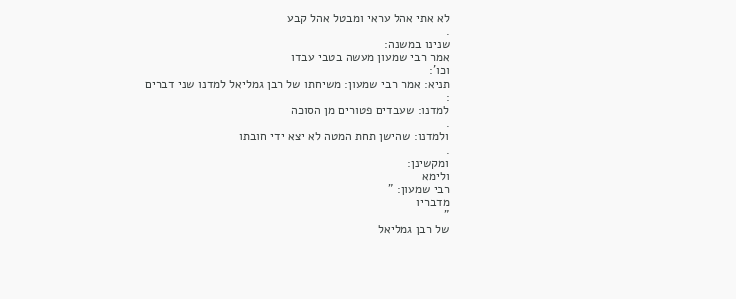לא אתי אהל עראי ומבטל אהל קבע
.
שנינו במשנה:
אמר רבי שמעון מעשה בטבי עבדו
וכו':
תניא: אמר רבי שמעון: משיחתו של רבן גמליאל למדנו שני דברים
:
למדנו: שעבדים פטורים מן הסוכה
.
ולמדנו: שהישן תחת המטה לא יצא ידי חובתו
.
ומקשינן:
ולימא
רבי שמעון: "
מדבריו
"
של רבן גמליאל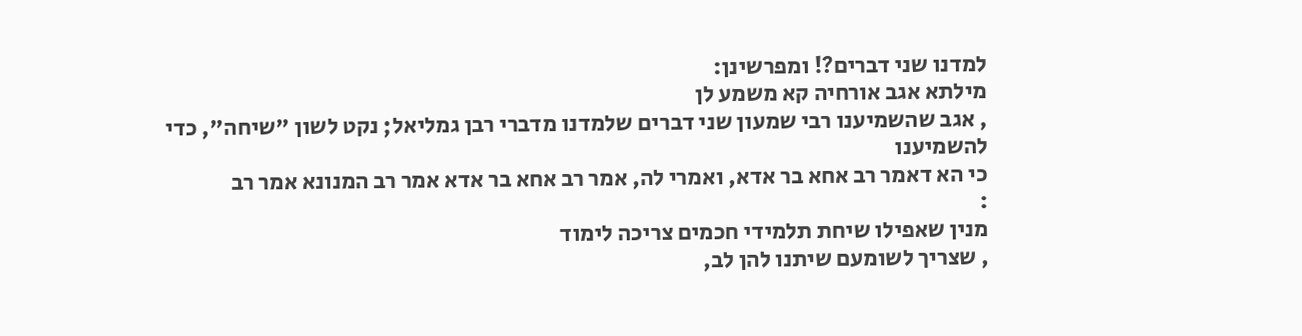למדנו שני דברים?! ומפרשינן:
מילתא אגב אורחיה קא משמע לן
, אגב שהשמיענו רבי שמעון שני דברים שלמדנו מדברי רבן גמליאל; נקט לשון "שיחה", כדי להשמיענו
כי הא דאמר רב אחא בר אדא, ואמרי לה, אמר רב אחא בר אדא אמר רב המנונא אמר רב
:
מנין שאפילו שיחת תלמידי חכמים צריכה לימוד
, שצריך לשומעם שיתנו להן לב,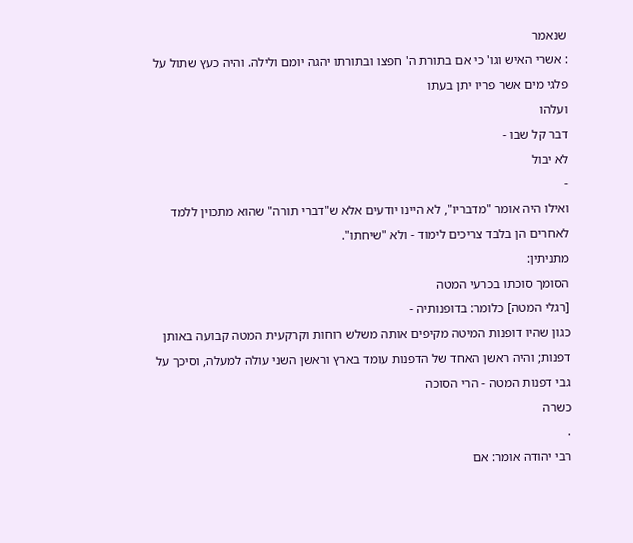שנאמר
: אשרי האיש וגו' כי אם בתורת ה' חפצו ובתורתו יהגה יומם ולילה. והיה כעץ שתול על פלגי מים אשר פריו יתן בעתו
ועלהו
דבר קל שבו -
לא יבול
-
ואילו היה אומר "מדבריו", לא היינו יודעים אלא ש"דברי תורה" שהוא מתכוין ללמד לאחרים הן בלבד צריכים לימוד - ולא "שיחתו".
מתניתין:
הסומך סוכתו בכרעי המטה
[רגלי המטה] כלומר: בדופנותיה -
כגון שהיו דופנות המיטה מקיפים אותה משלש רוחות וקרקעית המטה קבועה באותן דפנות; והיה ראשן האחד של הדפנות עומד בארץ וראשן השני עולה למעלה, וסיכך על גבי דפנות המטה - הרי הסוכה
כשרה
.
רבי יהודה אומר: אם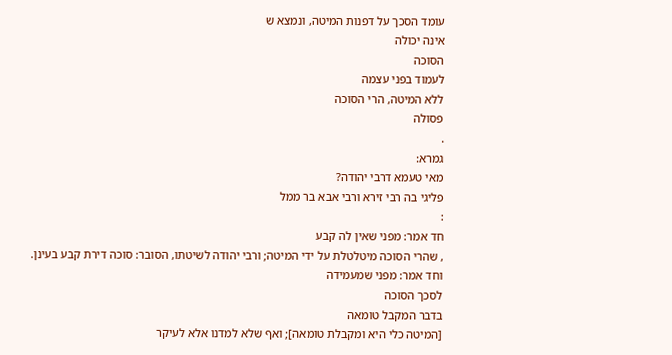עומד הסכך על דפנות המיטה, ונמצא ש
אינה יכולה
הסוכה
לעמוד בפני עצמה
ללא המיטה, הרי הסוכה
פסולה
.
גמרא:
מאי טעמא דרבי יהודה?
פליגי בה רבי זירא ורבי אבא בר ממל
:
חד אמר: מפני שאין לה קבע
, שהרי הסוכה מיטלטלת על ידי המיטה; ורבי יהודה לשיטתו, הסובר: סוכה דירת קבע בעינן.
וחד אמר: מפני שמעמידה
לסכך הסוכה
בדבר המקבל טומאה
[המיטה כלי היא ומקבלת טומאה]; ואף שלא למדנו אלא לעיקר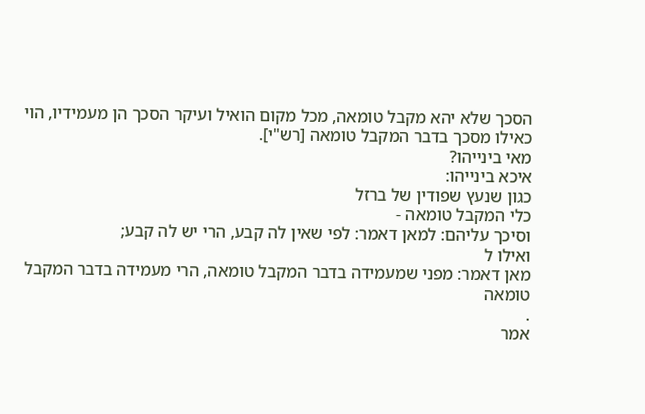הסכך שלא יהא מקבל טומאה, מכל מקום הואיל ועיקר הסכך הן מעמידיו, הוי כאילו מסכך בדבר המקבל טומאה [רש"י].
מאי בינייהו?
איכא בינייהו:
כגון שנעץ שפודין של ברזל
כלי המקבל טומאה -
וסיכך עליהם: למאן דאמר: לפי שאין לה קבע, הרי יש לה קבע;
ואילו ל
מאן דאמר: מפני שמעמידה בדבר המקבל טומאה, הרי מעמידה בדבר המקבל טומאה
.
אמר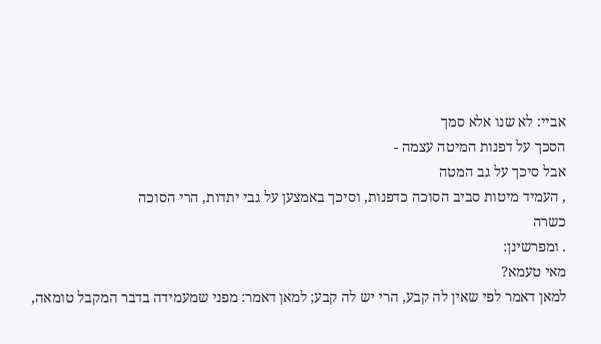אביי: לא שנו אלא סמך
הסכך על דפנות המיטה עצמה -
אבל סיכך על גב המטה
, העמיד מיטות סביב הסוכה כדפנות, וסיכך באמצען על גבי יתדות, הרי הסוכה
כשרה
. ומפרשינן:
מאי טעמא?
למאן דאמר לפי שאין לה קבע, הרי יש לה קבע; למאן דאמר: מפני שמעמידה בדבר המקבל טומאה,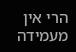הרי אין מעמידה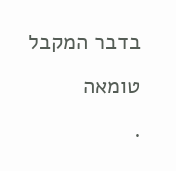בדבר המקבל טומאה
.